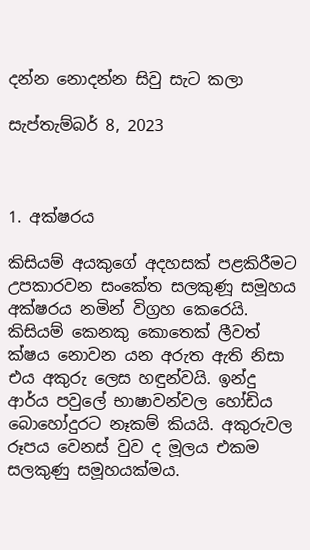දන්න නොදන්න සිවු සැට කලා

සැප්තැම්බර් 8, 2023



1. අක්ෂරය

කිසියම් අයකුගේ අදහසක් පළකිරීමට උපකාරවන සංකේත සලකුණූ සමූහය අක්ෂරය නමින් විග්‍රහ කෙරෙයි. කිසියම් කෙනකු කොතෙක් ලීවත් ක්ෂය නොවන යන අරුත ඇති නිසා එය අකුරු ලෙස හඳුන්වයි. ඉන්දු ආර්ය පවුලේ භාෂාවන්වල හෝඩිය බොහෝදුරට නෑකම් කියයි. අකුරුවල රූපය වෙනස් වුව ද මූලය එකම සලකුණු සමූහයක්මය.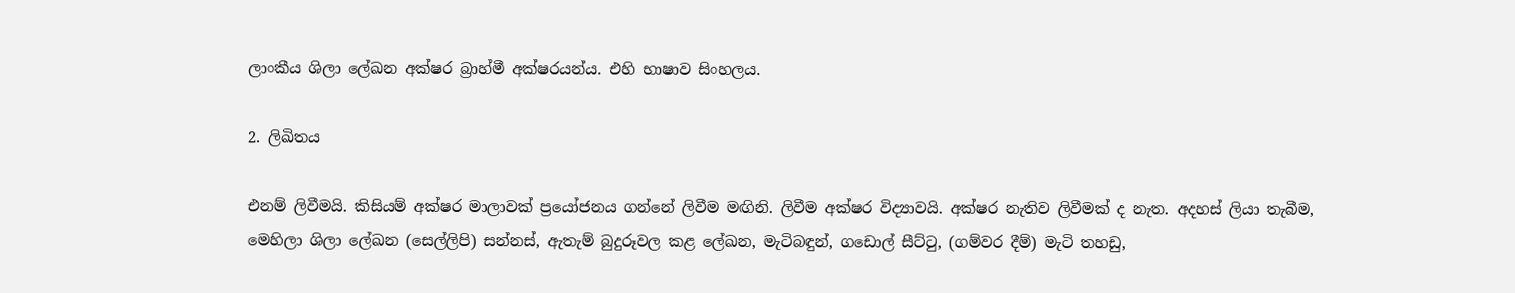ලාංකීය ශිලා ලේඛන අක්ෂර බ්‍රාහ්මී අක්ෂරයන්ය. එහි භාෂාව සිංහලය.

2. ලිඛිතය

එනම් ලිවීමයි. කිසියම් අක්ෂර මාලාවක් ප්‍රයෝජනය ගන්නේ ලිවීම මඟිනි. ලිවීම අක්ෂර විද්‍යාවයි. අක්ෂර නැතිව ලිවීමක් ද නැත. අදහස් ලියා තැබීම, මෙහිලා ශිලා ලේඛන (සෙල්ලිපි) සන්නස්, ඇතැම් බුදුරූවල කළ ලේඛන, මැටිබඳුන්, ගඩොල් සීට්ටු, (ගම්වර දීම්) මැටි තහඩු,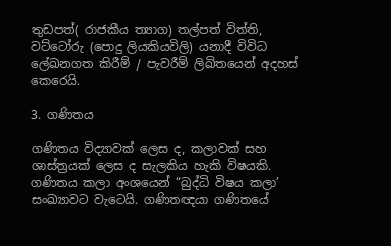තුඩපත්( රාජකීය ත්‍යාග) තල්පත් විත්ති, වට්ටෝරු (පොදු ලියකියවිලි) යනාදී විවිධ ලේඛනගත කිරීම් / පැවරීම් ලිඛිතයෙන් අදහස් කෙරෙයි.

3. ගණිතය

ගණිතය විද්‍යාවක් ලෙස ද, කලාවක් සහ ශාස්ත්‍රයක් ලෙස ද සැලකිය හැකි විෂයකි. ගණිතය කලා අංශයෙන් “බුද්ධි විෂය කලා’ සංඛ්‍යාවට වැටෙයි. ගණිතඥයා ගණිතයේ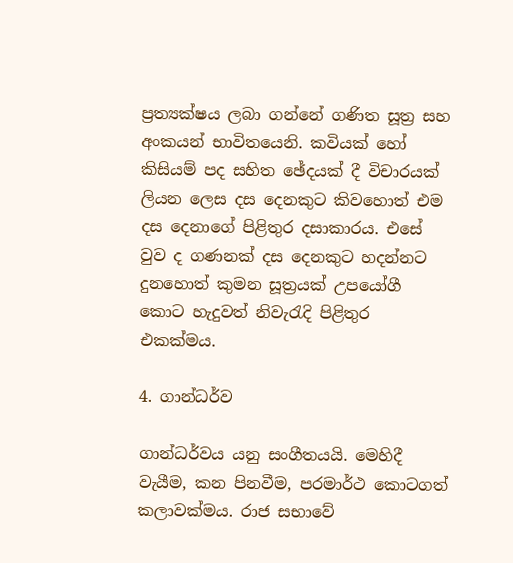ප්‍රත්‍යක්ෂය ලබා ගන්නේ ගණිත සූත්‍ර සහ අංකයන් භාවිතයෙනි. කවියක් හෝ කිසියම් පද සහිත ඡේදයක් දී විචාරයක් ලියන ලෙස දස දෙනකුට කිවහොත් එම දස දෙනාගේ පිළිතුර දසාකාරය. එසේ වුව ද ගණනක් දස දෙනකුට හදන්නට දුනහොත් කුමන සූත්‍රයක් උපයෝගී කොට හැදුවත් නිවැරැදි පිළිතුර එකක්මය.

4. ගාන්ධර්ව

ගාන්ධර්වය යනු සංගීතයයි. මෙහිදී වැයීම, කන පිනවීම, පරමාර්ථ කොටගත් කලාවක්මය. රාජ සභාවේ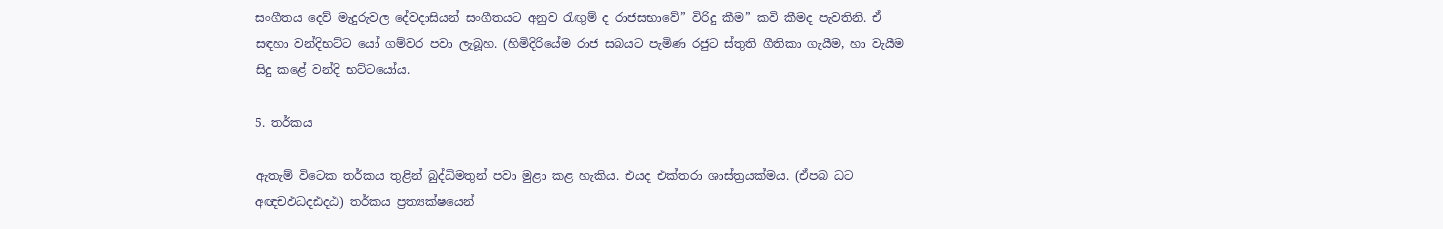සංගීතය දෙව් මැදුරුවල දේවදාසියන් සංගීතයට අනුව රැඟුම් ද රාජසභාවේ” විරිදු කීම” කවි කීමද පැවතිනි. ඒ සඳහා වන්දිභට්ට යෝ ගම්වර පවා ලැබූහ. (හිමිදිරියේම රාජ සබයට පැමිණ රජුට ස්තුති ගීතිකා ගැයීම, හා වැයීම සිදු කළේ වන්දි භට්ටයෝය.

5. තර්කය

ඇතැම් විටෙක තර්කය තුළින් බුද්ධිමතුන් පවා මුළා කළ හැකිය. එයද එක්තරා ශාස්ත්‍රයක්මය. (ඒපබ ධට අඥචඵධදඪදඨ) තර්කය ප්‍රත්‍යක්ෂයෙන්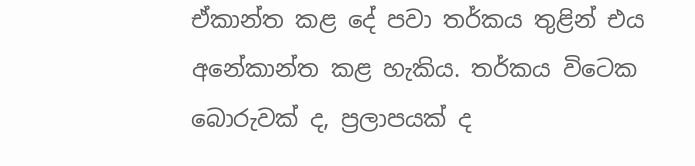ඒකාන්ත කළ දේ පවා තර්කය තුළින් එය අනේකාන්ත කළ හැකිය. තර්කය විටෙක බොරුවක් ද, ප්‍රලාපයක් ද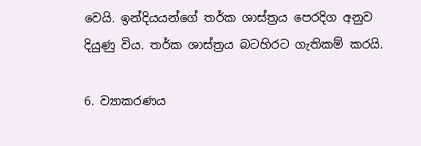වෙයි. ඉන්දියයන්ගේ තර්ක ශාස්ත්‍රය පෙරදිග අනුව දියුණු විය. තර්ක ශාස්ත්‍රය බටහිරට ගැතිකම් කරයි.

6. ව්‍යාකරණය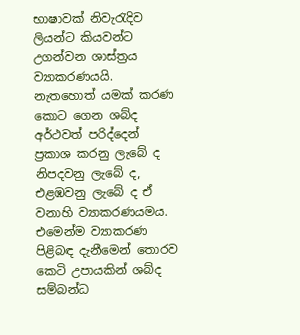භාෂාවක් නිවැරැදිව ලියන්ට කියවන්ට උගන්වන ශාස්ත්‍රය ව්‍යාකරණයයි. නැතහොත් යමක් කරණ කොට ගෙන ශබ්ද අර්ථවත් පරිද්දෙන් ප්‍රකාශ කරනු ලැබේ ද නිපදවනු ලැබේ ද, එළඹවනු ලැබේ ද ඒ වනාහි ව්‍යාකරණයමය. එමෙන්ම ව්‍යාකරණ පිළිබඳ දැනීමෙන් තොරව කෙටි උපායකින් ශබ්ද සම්බන්ධ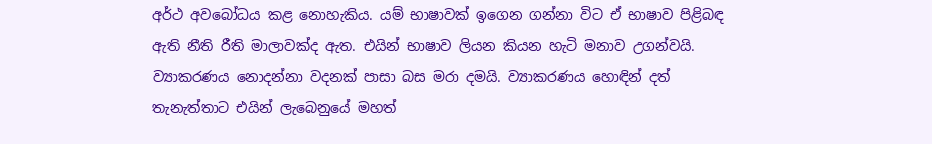අර්ථ අවබෝධය කළ නොහැකිය. යම් භාෂාවක් ඉගෙන ගන්නා විට ඒ භාෂාව පිළිබඳ ඇති නීති රීති මාලාවක්ද ඇත. එයින් භාෂාව ලියන කියන හැටි මනාව උගන්වයි. ව්‍යාකරණය නොදන්නා වදනක් පාසා බස මරා දමයි. ව්‍යාකරණය හොඳින් දත් තැනැත්තාට එයින් ලැබෙනුයේ මහත්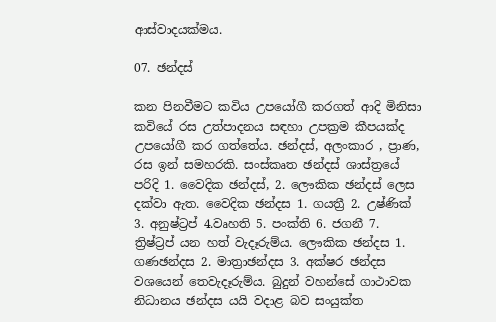ආස්වාදයක්මය.

07. ඡන්දස්

කන පිනවීමට කවිය උපයෝගී කරගත් ආදි මිනිසා කවියේ රස උත්පාදනය සඳහා උපක්‍රම කීපයක්ද උපයෝගී කර ගත්තේය. ඡන්දස්, අලංකාර , ප්‍රාණ, රස ඉන් සමහරකි. සංස්කෘත ඡන්දස් ශාස්ත්‍රයේ පරිදි 1. වෛදික ඡන්දස්, 2. ලෞකික ඡන්දස් ලෙස දක්වා ඇත. වෛදික ඡන්දස 1. ගයත්‍රී 2. උෂ්ණික් 3. අනුෂ්ට්‍රප් 4.වෘහති 5. පංක්ති 6. ජගනී 7. ත්‍රිෂ්ට්‍රප් යන හත් වැදෑරුම්ය. ලෞකික ඡන්දස 1. ගණඡන්දස 2. මාත්‍රාඡන්දස 3. අක්ෂර ඡන්දස වශයෙන් තෙවැදෑරුම්ය. බුදුන් වහන්සේ ගාථාවක නිධානය ඡන්දස යයි වදාළ බව සංයුක්ත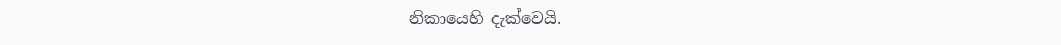නිකායෙහි දැක්වෙයි.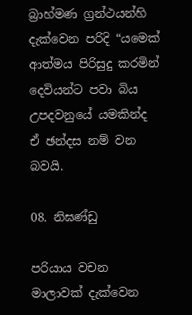බ්‍රාහ්මණ ග්‍රන්ථයන්හි දැක්වෙන පරිදි “යමෙක් ආත්මය පිරිසුදු කරමින් දෙවියන්ට පවා බිය උපදවනුයේ යමකින්ද ඒ ඡන්දස නම් වන බවයි.

08. නිඝණ්ඩු

පරියාය වචන මාලාවක් දැක්වෙන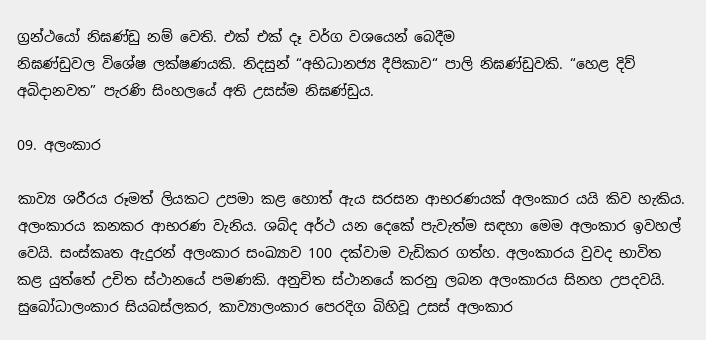ග්‍රන්ථයෝ නිඝණ්ඩු නම් වෙති. එක් එක් දෑ වර්ග වශයෙන් බෙදීම
නිඝණ්ඩුවල විශේෂ ලක්ෂණයකි. නිදසුන් “අභිධානජ්‍ය දීපිකාව“ පාලි නිඝණ්ඩුවකි. “හෙළ දිව් අබිදානවත” පැරණි සිංහලයේ අති උසස්ම නිඝණ්ඩුය.

09. අලංකාර

කාව්‍ය ශරීරය රූමත් ලියකට උපමා කළ හොත් ඇය සරසන ආභරණයක් අලංකාර යයි කිව හැකිය. අලංකාරය කනකර ආභරණ වැනිය. ශබ්ද අර්ථ යන දෙකේ පැවැත්ම සඳහා මෙම අලංකාර ඉවහල් වෙයි. සංස්කෘත ඇදුරන් අලංකාර සංඛ්‍යාව 100 දක්වාම වැඩිකර ගත්හ. අලංකාරය වුවද භාවිත කළ යුත්තේ උචිත ස්ථානයේ පමණකි. අනුචිත ස්ථානයේ කරනු ලබන අලංකාරය සිනහ උපදවයි. සුබෝධාලංකාර සියබස්ලකර, කාව්‍යාලංකාර පෙරදිග බිහිවූ උසස් අලංකාර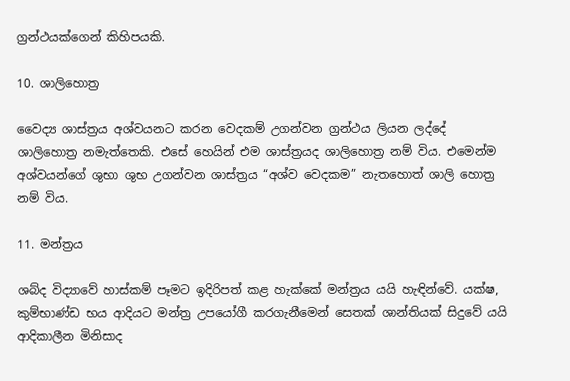ග්‍රන්ථයක්ගෙන් කිහිපයකි.

10. ශාලිහොත්‍ර

වෛද්‍ය ශාස්ත්‍රය අශ්වයනට කරන වෙදකම් උගන්වන ග්‍රන්ථය ලියන ලද්දේ ශාලිහොත්‍ර නමැත්තෙකි. එසේ හෙයින් එම ශාස්ත්‍රයද ශාලිහොත්‍ර නම් විය. එමෙන්ම අශ්වයන්ගේ ශුභා ශුභ උගන්වන ශාස්ත්‍රය “අශ්ව වෙදකම” නැතහොත් ශාලි හොත්‍ර නම් විය.

11. මන්ත්‍රය

ශබ්ද විද්‍යාවේ හාස්කම් පෑමට ඉදිරිපත් කළ හැක්කේ මන්ත්‍රය යයි හැඳින්වේ. යක්ෂ, කුම්භාණ්ඩ භය ආදියට මන්ත්‍ර උපයෝගී කරගැනීමෙන් සෙතක් ශාන්තියක් සිදුවේ යයි ආදිකාලීන මිනිසාද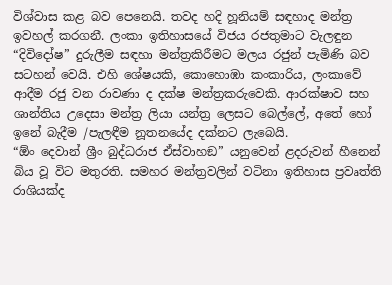විශ්වාස කළ බව පෙනෙයි. තවද හදි හූනියම් සඳහාද මන්ත්‍ර ඉවහල් කරගනී. ලංකා ඉතිහාසයේ විජය රජතුමාට වැලඳුන “දිවිදෝෂ” දුරුලීම සඳහා මන්ත්‍රකිරීමට මලය රජුන් පැමිණි බව සටහන් වෙයි. එහි ශේෂයකි, කොහොඹා කංකාරිය, ලංකාවේ ආදීම රජු වන රාවණා ද දක්ෂ මන්ත්‍රකරුවෙකි. ආරක්ෂාව සහ ශාන්තිය උදෙසා මන්ත්‍ර ලියා යන්ත්‍ර ලෙසට බෙල්ලේ, අතේ හෝ ඉනේ බැදීම /පැලඳීම නූතනයේද දක්නට ලැබෙයි.
“ඕං දෙවාන් ශ්‍රීං බුද්ධරාජ ඒස්වාහඞ” යනුවෙන් ළදරුවන් හීනෙන් බිය වූ විට මතුරති. සමහර මන්ත්‍රවලින් වටිනා ඉතිහාස ප්‍රවෘත්ති රාශියක්ද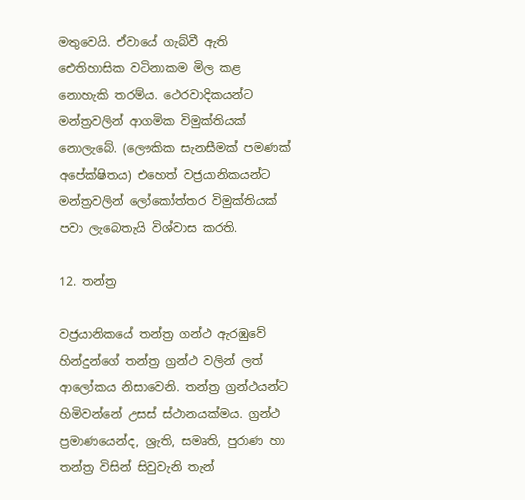මතුවෙයි. ඒවායේ ගැබ්වී ඇති ඓතිහාසික වටිනාකම මිල කළ නොහැකි තරම්ය. ථෙරවාදිකයන්ට මන්ත්‍රවලින් ආගමික විමුක්තියක් නොලැබේ. (ලෞකික සැනසීමක් පමණක් අපේක්ෂිතය) එහෙත් වජ්‍රයානිකයන්ට මන්ත්‍රවලින් ලෝකෝත්තර විමුක්තියක් පවා ලැබෙතැයි විශ්වාස කරති.

12. තන්ත්‍ර

වජ්‍රයානිකයේ තන්ත්‍ර ගන්ථ ඇරඹුවේ හින්දුන්ගේ තන්ත්‍ර ග්‍රන්ථ වලින් ලත් ආලෝකය නිසාවෙනි. තන්ත්‍ර ග්‍රන්ථයන්ට හිමිවන්නේ උසස් ස්ථානයක්මය. ග්‍රන්ථ ප්‍රමාණයෙන්ද, ශ්‍රැති, සමෘති, පුරාණ හා තන්ත්‍ර විසින් සිවුවැනි තැන්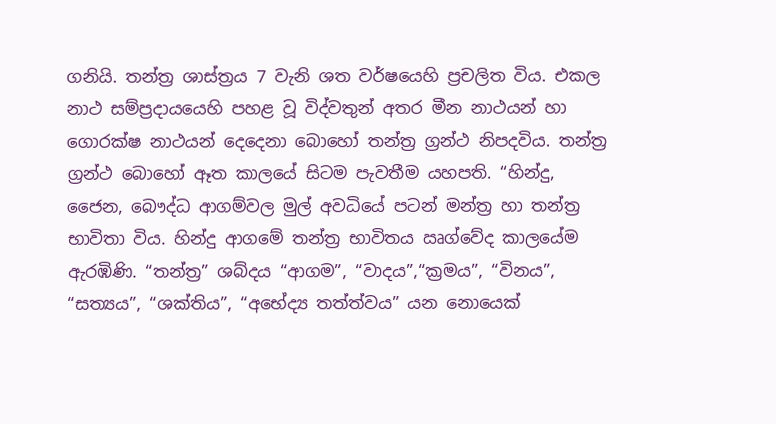ගනියි. තන්ත්‍ර ශාස්ත්‍රය 7 වැනි ශත වර්ෂයෙහි ප්‍රචලිත විය. එකල නාථ සම්ප්‍රදායයෙහි පහළ වූ විද්වතුන් අතර මීන නාථයන් හා ගොරක්ෂ නාථයන් දෙදෙනා බොහෝ තන්ත්‍ර ග්‍රන්ථ නිපදවිය. තන්ත්‍ර ග්‍රන්ථ බොහෝ ඈත කාලයේ සිටම පැවතීම යහපති. “හින්දු, ජෛන, බෞද්ධ ආගම්වල මුල් අවධියේ පටන් මන්ත්‍ර හා තන්ත්‍ර භාවිතා විය. හින්දු ආගමේ තන්ත්‍ර භාවිතය ඍග්වේද කාලයේම ඇරඹිණි. “තන්ත්‍ර” ශබ්දය “ආගම”, “වාදය”,“ක්‍රමය”, “විනය”, “සත්‍යය”, “ශක්තිය”, “අභේද්‍ය තත්ත්වය” යන නොයෙක්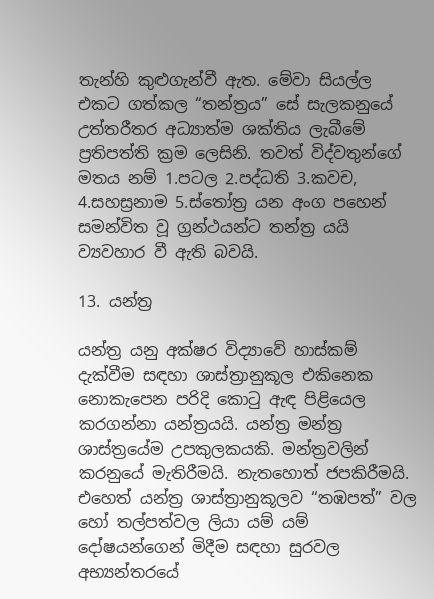තැන්හි කුළුගැන්වී ඇත. මේවා සියල්ල එකට ගත්කල “තන්ත්‍රය” සේ සැලකනුයේ උත්තරීතර අධ්‍යාත්ම ශක්තිය ලැබීමේ ප්‍රතිපත්ති ක්‍රම ලෙසිනි. තවත් විද්වතුන්ගේ මතය නම් 1.පටල 2.පද්ධති 3.කවච, 4.සහස්‍රනාම 5.ස්තෝත්‍ර යන අංග පහෙන් සමන්විත වූ ග්‍රන්ථයන්ට තන්ත්‍ර යයි ව්‍යවහාර වී ඇති බවයි.

13. යන්ත්‍ර

යන්ත්‍ර යනු අක්ෂර විද්‍යාවේ හාස්කම් දැක්වීම සඳහා ශාස්ත්‍රානුකූල එකිනෙක නොකැපෙන පරිදි කොටු ඇඳ පිළියෙල කරගන්නා යන්ත්‍රයයි. යන්ත්‍ර මන්ත්‍ර ශාස්ත්‍රයේම උපකුලකයකි. මන්ත්‍රවලින් කරනුයේ මැතිරීමයි. නැතහොත් ජපකිරීමයි. එහෙත් යන්ත්‍ර ශාස්ත්‍රානුකූලව “තඹපත්” වල හෝ තල්පත්වල ලියා යම් යම් දෝෂයන්ගෙන් මිදීම සඳහා සුරවල අභ්‍යන්තරයේ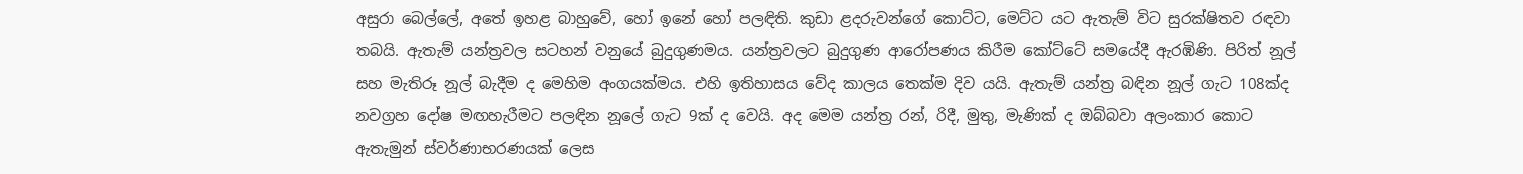අසුරා බෙල්ලේ, අතේ ඉහළ බාහුවේ, හෝ ඉනේ හෝ පලඳිති. කුඩා ළදරුවන්ගේ කොට්ට, මෙට්ට යට ඇතැම් විට සුරක්ෂිතව රඳවා තබයි. ඇතැම් යන්ත්‍රවල සටහන් වනුයේ බුදුගුණමය. යන්ත්‍රවලට බුදුගුණ ආරෝපණය කිරීම කෝට්ටේ සමයේදී ඇරඹිණි. පිරිත් නූල් සහ මැතිරූ නූල් බැදීම ද මෙහිම අංගයක්මය. එහි ඉතිහාසය වේද කාලය තෙක්ම දිව යයි. ඇතැම් යන්ත්‍ර බඳින නූල් ගැට 108ක්ද නවග්‍රහ දෝෂ මඟහැරීමට පලඳින නූලේ ගැට 9ක් ද වෙයි. අද මෙම යන්ත්‍ර රන්, රිදී, මුතු, මැණික් ද ඔබ්බවා අලංකාර කොට ඇතැමුන් ස්වර්ණාභරණයක් ලෙස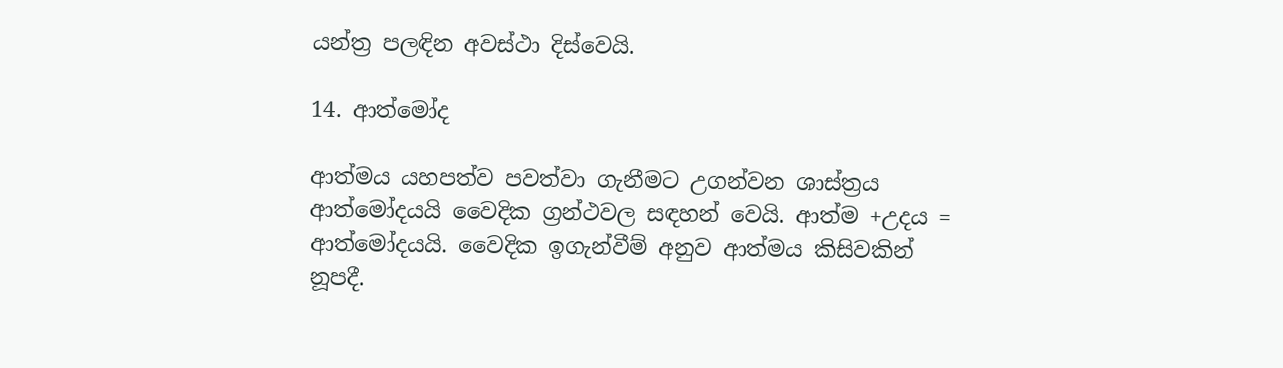යන්ත්‍ර පලඳින අවස්ථා දිස්වෙයි.

14. ආත්මෝද

ආත්මය යහපත්ව පවත්වා ගැනීමට උගන්වන ශාස්ත්‍රය ආත්මෝදයයි වෛදික ග්‍රන්ථවල සඳහන් වෙයි. ආත්ම +උදය = ආත්මෝදයයි. වෛදික ඉගැන්වීම් අනුව ආත්මය කිසිවකින් නූපදී.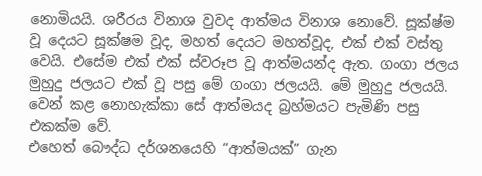නොමියයි. ශරීරය විනාශ වුවද ආත්මය විනාශ නොවේ. සූක්ෂ්ම වූ දෙයට සූක්ෂම වූද, මහත් දෙයට මහත්වූද, එක් එක් වස්තු වෙයි. එසේම එක් එක් ස්වරූප වූ ආත්මයන්ද ඇත. ගංගා ජලය මුහුදු ජලයට එක් වූ පසු මේ ගංගා ජලයයි. මේ මුහුදු ජලයයි. වෙන් කළ නොහැක්කා සේ ආත්මයද බ්‍රහ්මයට පැමිණි පසු එකක්ම වේ.
එහෙත් බෞද්ධ දර්ශනයෙහි “ආත්මයක්” ගැන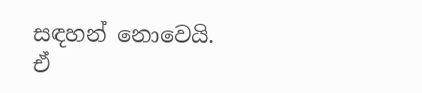සඳහන් නොවෙයි. ඒ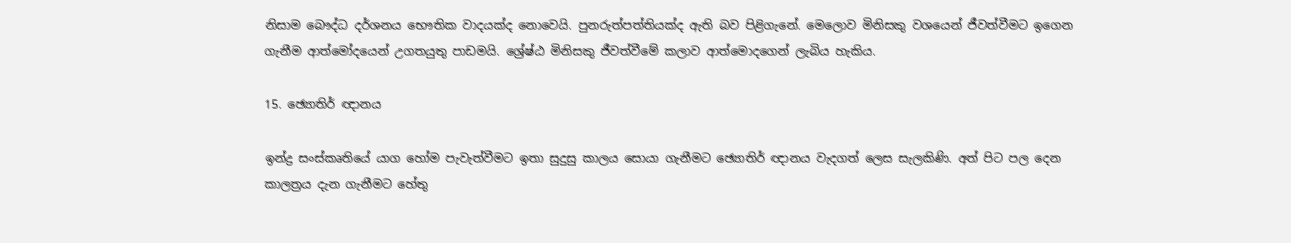නිසාම බෞද්ධ දර්ශනය භෞතික වාදයක්ද නොවෙයි. පුනරුත්පත්තියක්ද ඇති බව පිළිගැනේ. මෙලොව මිනිසකු වශයෙන් ජීවත්වීමට ඉගෙන ගැනීම ආත්මෝදයෙන් උගතයුතු පාඩමයි. ශ්‍රේෂ්ඨ මිනිසකු ජීවත්වීමේ කලාව ආත්මොදගෙන් ලැබිය හැකිය.

15. ඡ්‍යොතිර් ඥානය

ඉන්ද්‍ර සංස්කෘතියේ යාග හෝම පැවැත්වීමට ඉතා සුදුසු කාලය සොයා ගැනීමට ඡ්‍යොතිර් ඥානය වැදගත් ලෙස සැලකිණි. අත් පිට පල දෙන කාලත්‍රය දැන ගැනීමට හේතු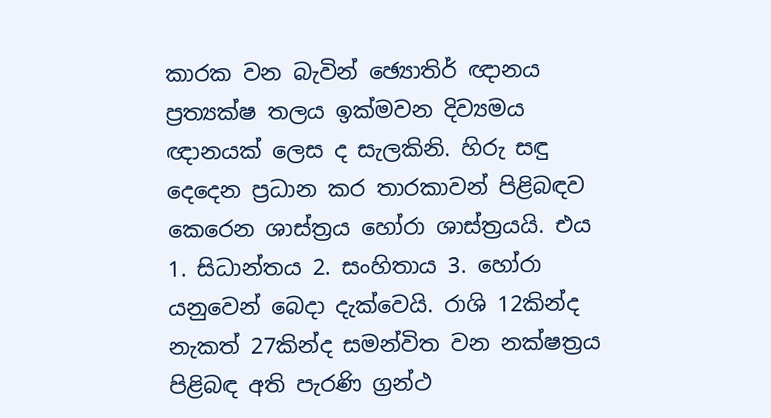කාරක වන බැවින් ඡ්‍යොතිර් ඥානය ප්‍රත්‍යක්ෂ තලය ඉක්මවන දිව්‍යමය ඥානයක් ලෙස ද සැලකිනි. හිරු සඳු දෙදෙන ප්‍රධාන කර තාරකාවන් පිළිබඳව කෙරෙන ශාස්ත්‍රය හෝරා ශාස්ත්‍රයයි. එය 1. සිධාන්තය 2. සංහිතාය 3. හෝරා යනුවෙන් බෙදා දැක්වෙයි. රාශි 12කින්ද නැකත් 27කින්ද සමන්විත වන නක්ෂත්‍රය පිළිබඳ අති පැරණි ග්‍රන්ථ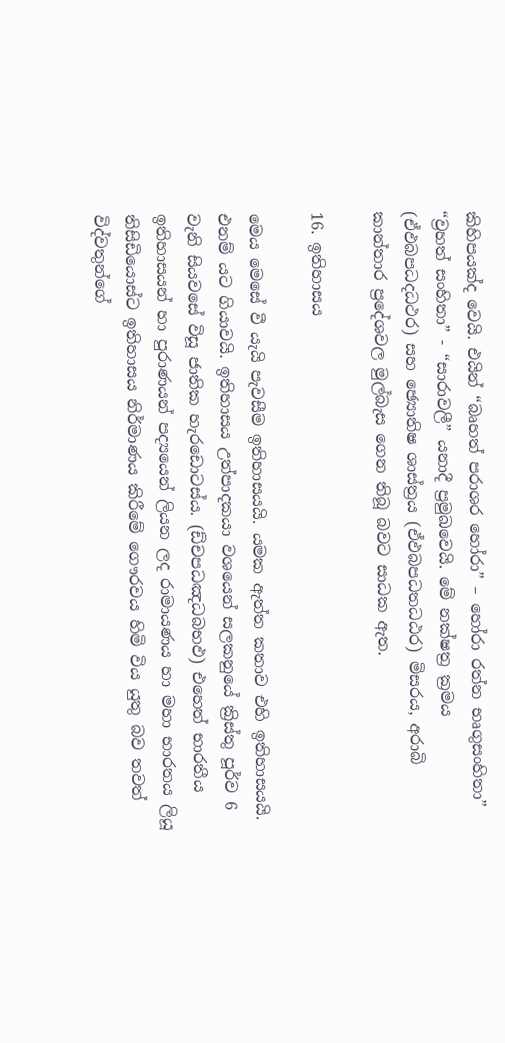කිහිපයක්ද වෙයි. එයින් “බෘහත් පරාශර හෝරා” – හෝරා රත්න භෘගුසංහිතා” “ව්‍රහත් සංහිතා” - “සාරාවලී” යනාදී ප්‍රමුඛවෙයි. මේ නක්ෂත්‍ර ක්‍රමය (ඒඵබපධදධථර) සහ ඡ්‍යොතිෂ ශාස්ත්‍රය (ඒඵබපධතධඨර) මිසරය, අරාබි කාන්තාර ප්‍රදේශවල මුල්බැස ගෙන තිබූ බවට සාධක ඇත.

16. ඉතිහාසය

මෙය මෙසේ වී යැයි පැවසීම ඉතිහාසයයි. යමක ඇත්ත කතාව එහි ඉතිහාසයයි. එනම් යට ගියාවයි. ඉතිහාසය උත්පාදකයා වශයෙන් සලකනුයේ ක්‍රිස්තු පූර්ව 6 වැනි සියවසේ විසූ ජාතික හැරඩොටස්ය. (ඩ්චපධඤධබභඵ) එහෙත් භාරතීය ඉතිහාසයන් හා පුරාණයන් පද්‍යයෙන් ලියන ලද රාමායණය හා මහා භාරතය ලියූ තිසිඩියොස්ට ඉතිහාසය නිර්මාණය කිරීමේ ගෞරවය හිමි විය යුතු බව තවත් විද්වතුන්ගේ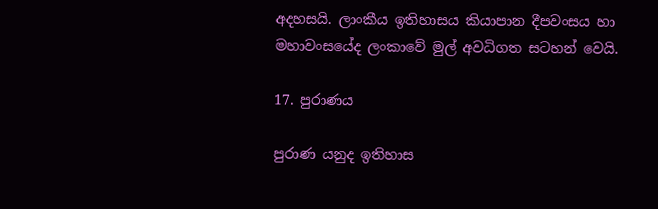අදහසයි. ලාංකීය ඉතිහාසය කියාපාන දීපවංසය හා මහාවංසයේද ලංකාවේ මුල් අවධිගත සටහන් වෙයි.

17. පුරාණය

පුරාණ යනුද ඉතිහාස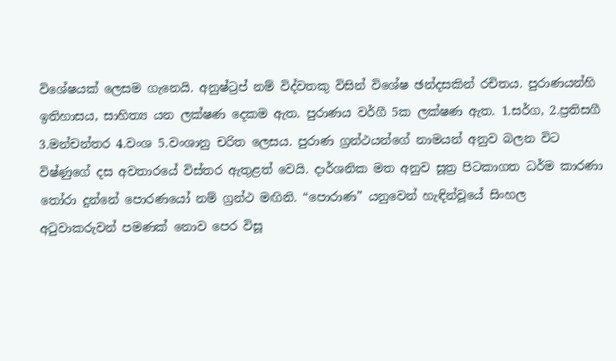විශේෂයක් ලෙසම ගැනෙයි. අනුෂ්ට්‍රප් නම් විද්වතකු විසින් විශේෂ ඡන්දසකින් රචිතය. පුරාණයන්හි ඉතිහාසය, සාහිත්‍ය යන ලක්ෂණ දෙකම ඇත. පුරාණය වර්ගී 5ක ලක්ෂණ ඇත. 1.සර්ග, 2.ප්‍රතිසගී 3.මන්චන්තර 4.වංශ 5.වංශානු චරිත ලෙසය. පුරාණ ග්‍රන්ථයන්ගේ නාමයන් අනුව බලන විට විෂ්ණුගේ දස අවතාරයේ විස්තර ඇතුළත් වෙයි. දාර්ශනික මත අනුව සූත්‍ර පිටකාගත ධර්ම කාරණා තෝරා දුන්නේ පොරණයෝ නම් ග්‍රන්ථ මඟිනි. “පොරාණ” යනුවෙන් හැඳින්වූයේ සිංහල අටුවාකරුවන් පමණක් නොව පෙර විසූ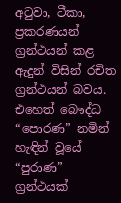අටුවා, ටීකා, ප්‍රකරණයන් ග්‍රන්ථයන් කළ ඇදුන් විසින් රචිත ග්‍රන්ථයන් බවය. එහෙත් බෞද්ධ “පොරණ” නමින් හැඳින් වූයේ “පුරාණ” ග්‍රන්ථයක්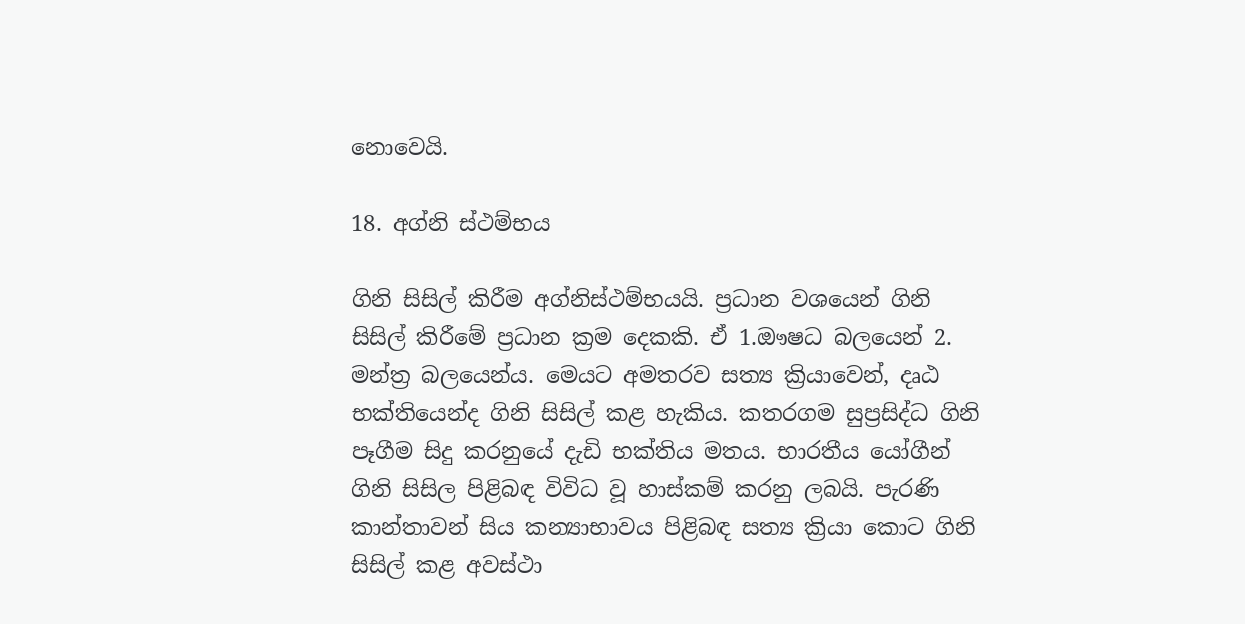නොවෙයි.

18. අග්නි ස්ථම්භය

ගිනි සිසිල් කිරීම අග්නිස්ථම්භයයි. ප්‍රධාන වශයෙන් ගිනි සිසිල් කිරීමේ ප්‍රධාන ක්‍රම දෙකකි. ඒ 1.ඖෂධ බලයෙන් 2. මන්ත්‍ර බලයෙන්ය. මෙයට අමතරව සත්‍ය ක්‍රියාවෙන්, දෘඨ භක්තියෙන්ද ගිනි සිසිල් කළ හැකිය. කතරගම සුප්‍රසිද්ධ ගිනි පෑගීම සිදු කරනුයේ දැඩි භක්තිය මතය. භාරතීය යෝගීන් ගිනි සිසිල පිළිබඳ විවිධ වූ හාස්කම් කරනු ලබයි. පැරණි කාන්තාවන් සිය කන්‍යාභාවය පිළිබඳ සත්‍ය ක්‍රියා කොට ගිනි සිසිල් කළ අවස්ථා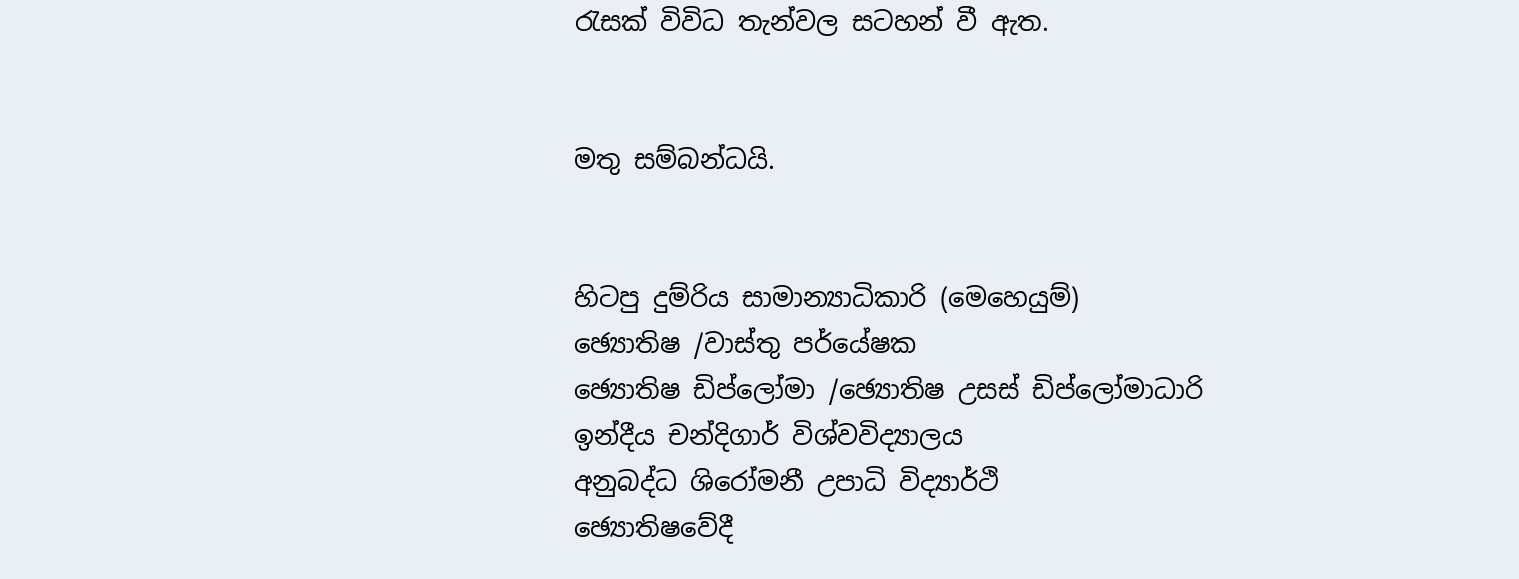රැසක් විවිධ තැන්වල සටහන් වී ඇත.


මතු සම්බන්ධයි.


හිටපු දුම්රිය සාමාන්‍යාධිකාරි (මෙහෙයුම්)
ඡ්‍යොතිෂ /වාස්තු පර්යේෂක
ඡ්‍යොතිෂ ඩිප්ලෝමා /ඡ්‍යොතිෂ උසස් ඩිප්ලෝමාධාරි
ඉන්දීය චන්දිගාර් විශ්වවිද්‍යාලය
අනුබද්ධ ශිරෝමනී උපාධි විද්‍යාර්ථි
ඡ්‍යොතිෂවේදී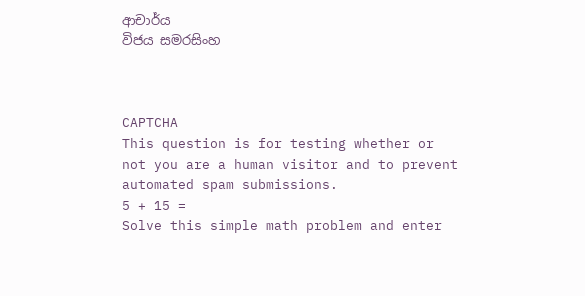ආචාර්ය
විජය සමරසිංහ



CAPTCHA
This question is for testing whether or not you are a human visitor and to prevent automated spam submissions.
5 + 15 =
Solve this simple math problem and enter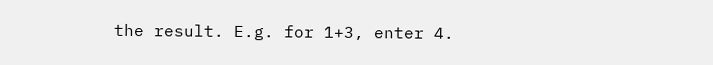the result. E.g. for 1+3, enter 4.